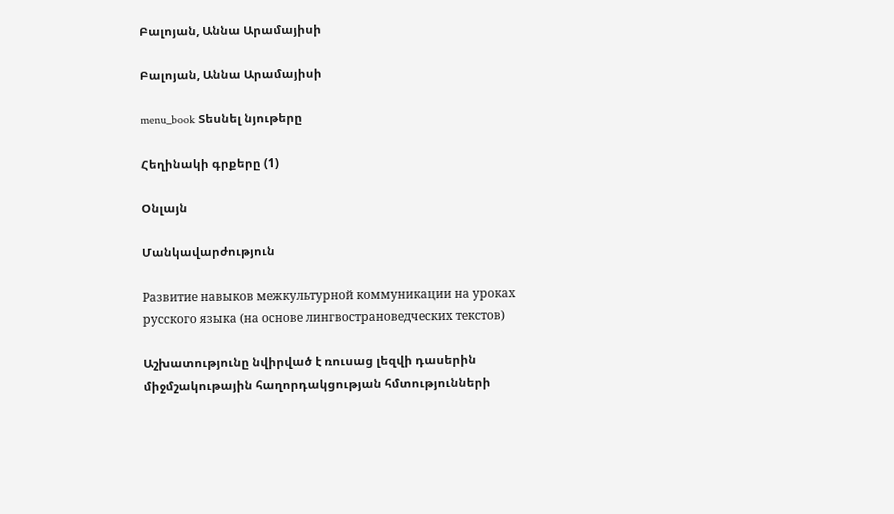Բալոյան, Աննա Արամայիսի

Բալոյան, Աննա Արամայիսի

menu_book Տեսնել նյութերը

Հեղինակի գրքերը (1)

Օնլայն

Մանկավարժություն

Развитие навыков межкультурной коммуникации на уроках русского языка (на основе лингвострановедческих текстов)

Աշխատությունը նվիրված է ռուսաց լեզվի դասերին միջմշակութային հաղորդակցության հմտությունների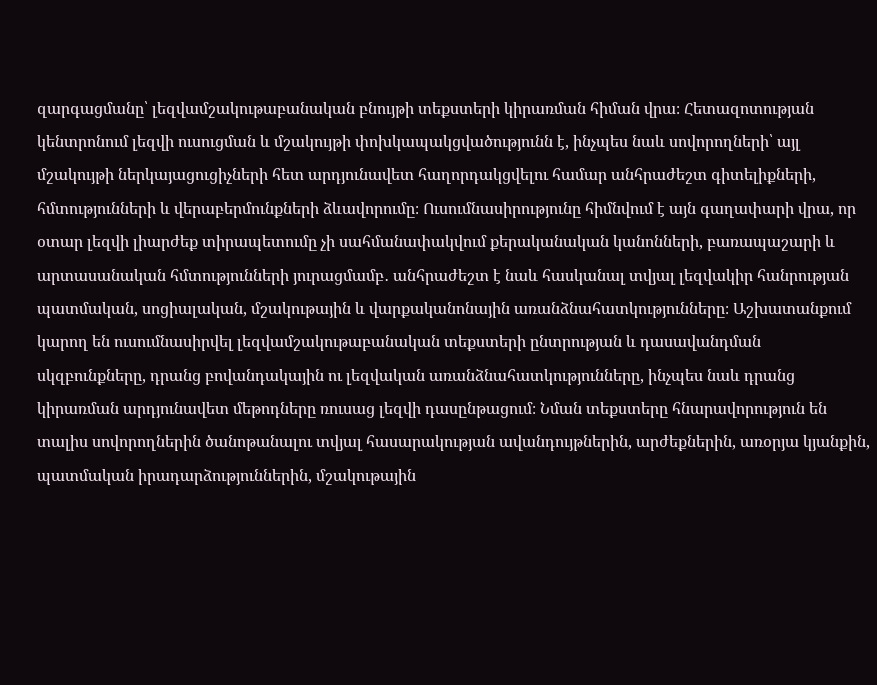զարգացմանը՝ լեզվամշակութաբանական բնույթի տեքստերի կիրառման հիման վրա։ Հետազոտության կենտրոնում լեզվի ուսուցման և մշակույթի փոխկապակցվածությունն է, ինչպես նաև սովորողների՝ այլ մշակույթի ներկայացուցիչների հետ արդյունավետ հաղորդակցվելու համար անհրաժեշտ գիտելիքների, հմտությունների և վերաբերմունքների ձևավորումը։ Ուսումնասիրությունը հիմնվում է այն գաղափարի վրա, որ օտար լեզվի լիարժեք տիրապետումը չի սահմանափակվում քերականական կանոնների, բառապաշարի և արտասանական հմտությունների յուրացմամբ․ անհրաժեշտ է նաև հասկանալ տվյալ լեզվակիր հանրության պատմական, սոցիալական, մշակութային և վարքականոնային առանձնահատկությունները։ Աշխատանքում կարող են ուսումնասիրվել լեզվամշակութաբանական տեքստերի ընտրության և դասավանդման սկզբունքները, դրանց բովանդակային ու լեզվական առանձնահատկությունները, ինչպես նաև դրանց կիրառման արդյունավետ մեթոդները ռուսաց լեզվի դասընթացում։ Նման տեքստերը հնարավորություն են տալիս սովորողներին ծանոթանալու տվյալ հասարակության ավանդույթներին, արժեքներին, առօրյա կյանքին, պատմական իրադարձություններին, մշակութային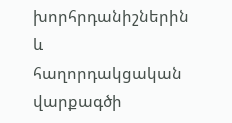խորհրդանիշներին և հաղորդակցական վարքագծի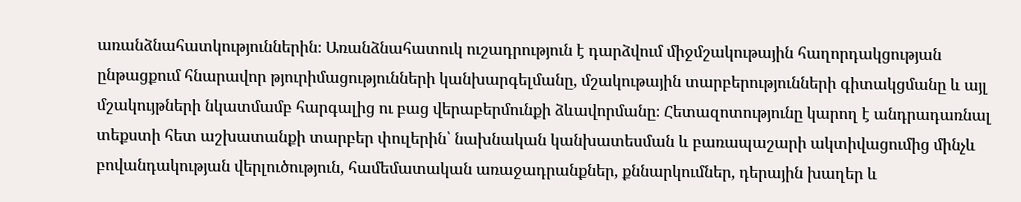առանձնահատկություններին։ Առանձնահատուկ ուշադրություն է դարձվում միջմշակութային հաղորդակցության ընթացքում հնարավոր թյուրիմացությունների կանխարգելմանը, մշակութային տարբերությունների գիտակցմանը և այլ մշակույթների նկատմամբ հարգալից ու բաց վերաբերմունքի ձևավորմանը։ Հետազոտությունը կարող է անդրադառնալ տեքստի հետ աշխատանքի տարբեր փուլերին՝ նախնական կանխատեսման և բառապաշարի ակտիվացումից մինչև բովանդակության վերլուծություն, համեմատական առաջադրանքներ, քննարկումներ, դերային խաղեր և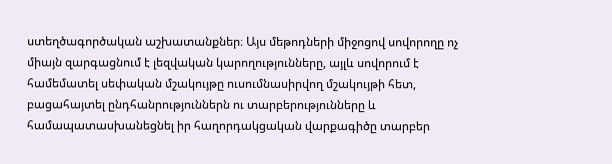ստեղծագործական աշխատանքներ։ Այս մեթոդների միջոցով սովորողը ոչ միայն զարգացնում է լեզվական կարողությունները, այլև սովորում է համեմատել սեփական մշակույթը ուսումնասիրվող մշակույթի հետ, բացահայտել ընդհանրություններն ու տարբերությունները և համապատասխանեցնել իր հաղորդակցական վարքագիծը տարբեր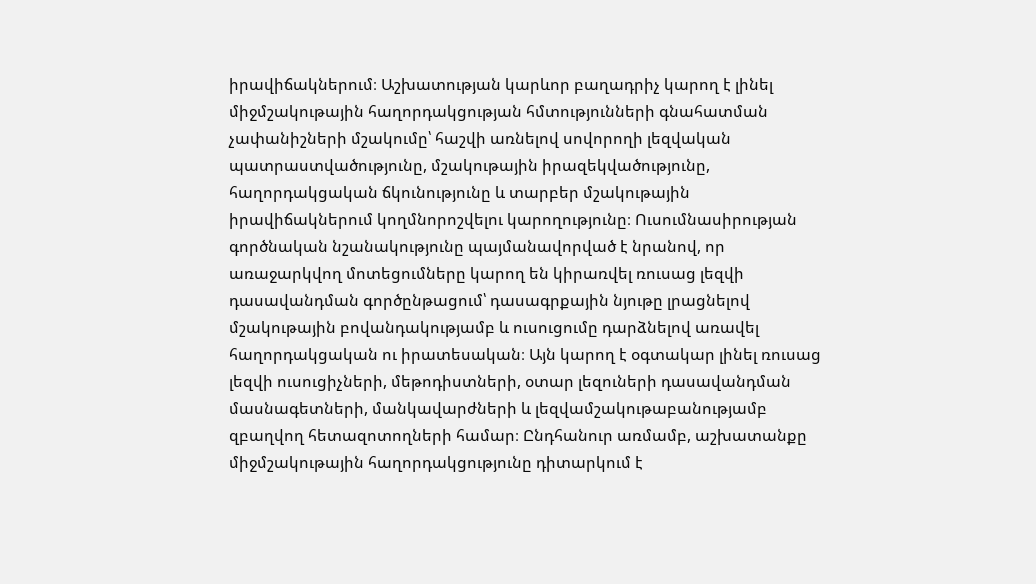իրավիճակներում։ Աշխատության կարևոր բաղադրիչ կարող է լինել միջմշակութային հաղորդակցության հմտությունների գնահատման չափանիշների մշակումը՝ հաշվի առնելով սովորողի լեզվական պատրաստվածությունը, մշակութային իրազեկվածությունը, հաղորդակցական ճկունությունը և տարբեր մշակութային իրավիճակներում կողմնորոշվելու կարողությունը։ Ուսումնասիրության գործնական նշանակությունը պայմանավորված է նրանով, որ առաջարկվող մոտեցումները կարող են կիրառվել ռուսաց լեզվի դասավանդման գործընթացում՝ դասագրքային նյութը լրացնելով մշակութային բովանդակությամբ և ուսուցումը դարձնելով առավել հաղորդակցական ու իրատեսական։ Այն կարող է օգտակար լինել ռուսաց լեզվի ուսուցիչների, մեթոդիստների, օտար լեզուների դասավանդման մասնագետների, մանկավարժների և լեզվամշակութաբանությամբ զբաղվող հետազոտողների համար։ Ընդհանուր առմամբ, աշխատանքը միջմշակութային հաղորդակցությունը դիտարկում է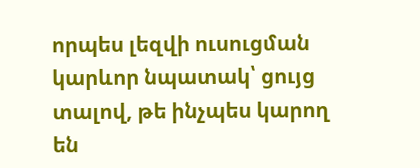որպես լեզվի ուսուցման կարևոր նպատակ՝ ցույց տալով, թե ինչպես կարող են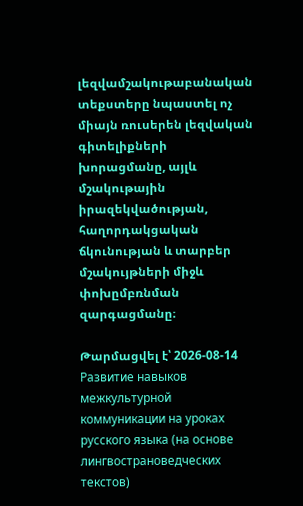լեզվամշակութաբանական տեքստերը նպաստել ոչ միայն ռուսերեն լեզվական գիտելիքների խորացմանը, այլև մշակութային իրազեկվածության, հաղորդակցական ճկունության և տարբեր մշակույթների միջև փոխըմբռնման զարգացմանը։

Թարմացվել է՝ 2026-08-14
Развитие навыков межкультурной коммуникации на уроках русского языка (на основе лингвострановедческих текстов)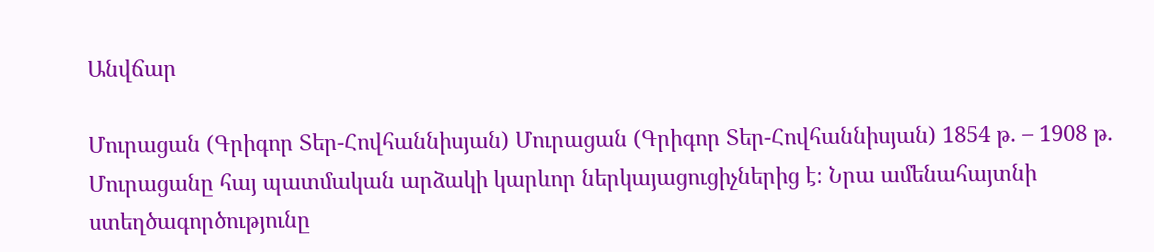Անվճար

Մուրացան (Գրիգոր Տեր-Հովհաննիսյան) Մուրացան (Գրիգոր Տեր-Հովհաննիսյան) 1854 թ․ – 1908 թ․ Մուրացանը հայ պատմական արձակի կարևոր ներկայացուցիչներից է։ Նրա ամենահայտնի ստեղծագործությունը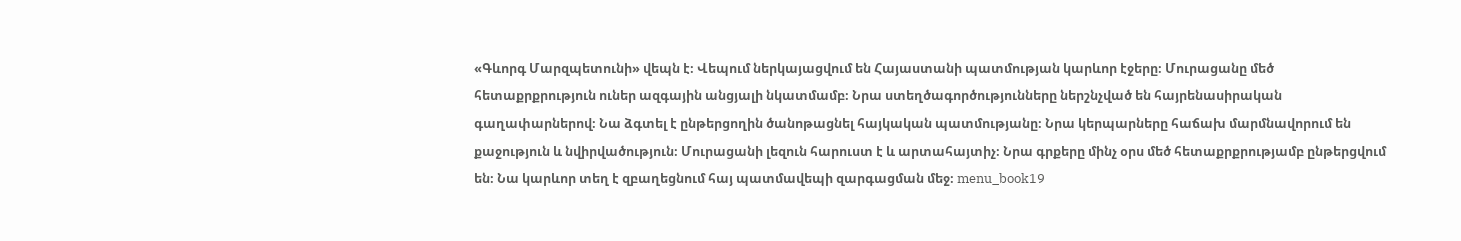«Գևորգ Մարզպետունի» վեպն է։ Վեպում ներկայացվում են Հայաստանի պատմության կարևոր էջերը։ Մուրացանը մեծ հետաքրքրություն ուներ ազգային անցյալի նկատմամբ։ Նրա ստեղծագործությունները ներշնչված են հայրենասիրական գաղափարներով։ Նա ձգտել է ընթերցողին ծանոթացնել հայկական պատմությանը։ Նրա կերպարները հաճախ մարմնավորում են քաջություն և նվիրվածություն։ Մուրացանի լեզուն հարուստ է և արտահայտիչ։ Նրա գրքերը մինչ օրս մեծ հետաքրքրությամբ ընթերցվում են։ Նա կարևոր տեղ է զբաղեցնում հայ պատմավեպի զարգացման մեջ։ menu_book19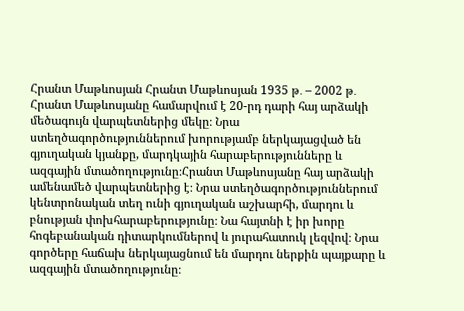Հրանտ Մաթևոսյան Հրանտ Մաթևոսյան 1935 թ․ – 2002 թ․ Հրանտ Մաթևոսյանը համարվում է 20-րդ դարի հայ արձակի մեծագույն վարպետներից մեկը։ Նրա ստեղծագործություններում խորությամբ ներկայացված են գյուղական կյանքը, մարդկային հարաբերությունները և ազգային մտածողությունը։Հրանտ Մաթևոսյանը հայ արձակի ամենամեծ վարպետներից է։ Նրա ստեղծագործություններում կենտրոնական տեղ ունի գյուղական աշխարհի, մարդու և բնության փոխհարաբերությունը։ Նա հայտնի է իր խորը հոգեբանական դիտարկումներով և յուրահատուկ լեզվով։ Նրա գործերը հաճախ ներկայացնում են մարդու ներքին պայքարը և ազգային մտածողությունը։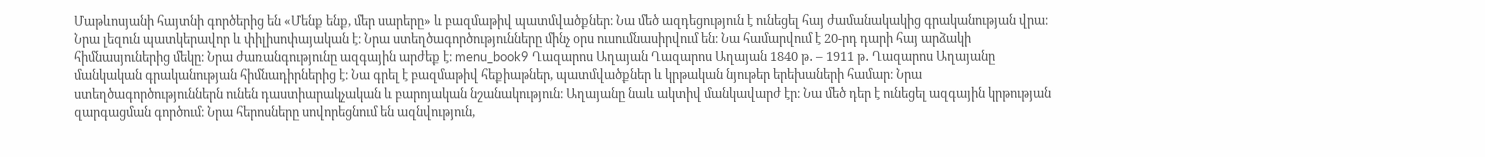Մաթևոսյանի հայտնի գործերից են «Մենք ենք, մեր սարերը» և բազմաթիվ պատմվածքներ։ Նա մեծ ազդեցություն է ունեցել հայ ժամանակակից գրականության վրա։ Նրա լեզուն պատկերավոր և փիլիսոփայական է։ Նրա ստեղծագործությունները մինչ օրս ուսումնասիրվում են։ Նա համարվում է 20-րդ դարի հայ արձակի հիմնասյուներից մեկը։ Նրա ժառանգությունը ազգային արժեք է։ menu_book9 Ղազարոս Աղայան Ղազարոս Աղայան 1840 թ․ – 1911 թ․ Ղազարոս Աղայանը մանկական գրականության հիմնադիրներից է։ Նա գրել է բազմաթիվ հեքիաթներ, պատմվածքներ և կրթական նյութեր երեխաների համար։ Նրա ստեղծագործություններն ունեն դաստիարակչական և բարոյական նշանակություն։ Աղայանը նաև ակտիվ մանկավարժ էր։ Նա մեծ դեր է ունեցել ազգային կրթության զարգացման գործում։ Նրա հերոսները սովորեցնում են ազնվություն,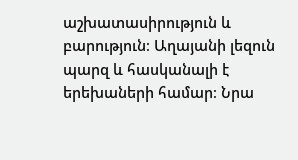աշխատասիրություն և բարություն։ Աղայանի լեզուն պարզ և հասկանալի է երեխաների համար։ Նրա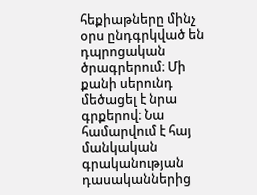հեքիաթները մինչ օրս ընդգրկված են դպրոցական ծրագրերում։ Մի քանի սերունդ մեծացել է նրա գրքերով։ Նա համարվում է հայ մանկական գրականության դասականներից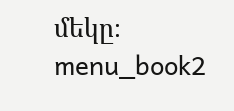մեկը։ menu_book2